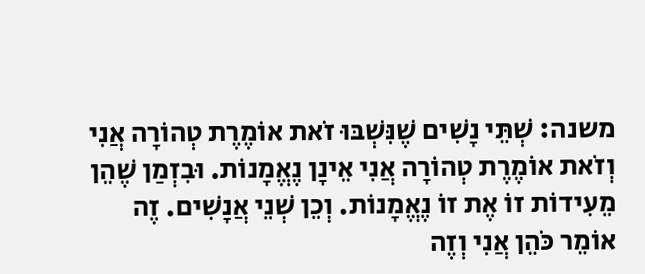משנה: שְׁתֵּי נָשִׁים שֶׁנִּשְׁבּוּ זֹאת אוֹמֶרֶת טְהוֹרָה אֲנִי וְזֹאת אוֹמֶרֶת טְהוֹרָה אֲנִי אֵינָן נֶאֱמָנוֹת. וּבִזְמַן שֶׁהֵן מֵעִידוֹת זוֹ אֶת זוֹ נֶאֱמָנוֹת. וְכֵן שְׁנֵי אֲנָשִׁים. זֶה אוֹמֵר כֹּהֵן אֲנִי וְזֶה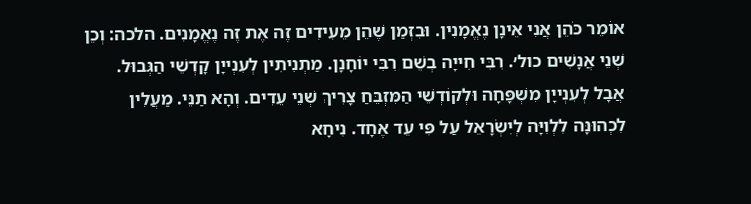אוֹמֵר כֹּהֵן אֲנִי אֵינָן נֶאֱמָנִין. וּבִזְמַן שֶׁהֵן מֵעִידִים זֶה אֶת זֶה נֶאֱמָנִים. הלכה: וְכֵן שְׁנֵי אֲנָשִׁים כול׳. רִבִּי חִייָה בְשֵׁם רִבִּי יוֹחָנָן. מַתְנִיתִין לְעִנְייָן קָדְשֵׁי הַגְּבוּל. אֲבָל לְעִנְייָן מִשְׁפָּחָה וּלְקוֹדְשֵׁי הַמִּזְבֵּחַ צָרִיךְ שְׁנֵי עֵדִים. וְהָא תַנֵּי. מַעֲלִין לִכְהוּנָּה לִלְוִיָּה לְיִשְׂרָאֵל עַל פִּי עֵד אֶחָד. נִיחָא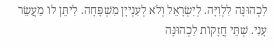לִכְהוּנָּה לִלְוִיָּה. לְיִשְׂרָאֵל וְלֹא לְעִנְייָן מִשְׁפָּחָה. לִיתֵּן לוֹ מַעֲשֵׂר עָנִי. שְׁתֵּי חֲזָקוֹת לִכְהוּנָּה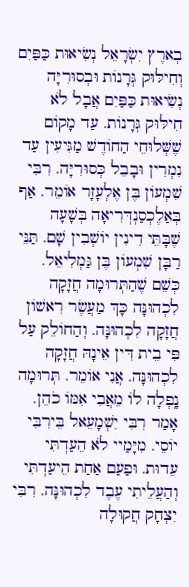בְארֶץ יִשְׂרָאֵל נְשִׂיאוּת כַּפַּיִם וְחִילּוּק גְּרָנוֹת וּבְסוּרִיָּה נְשִׂיאוּת כַּפַּיִם אֲבָל לֹא חִילּוּק גְּרָנוֹת. עַד מָקוֹם שֶׁשְּׁלוּחֵי הַחוֹדֶשׁ מַגִּיעִין עַד נִמְרִין וּבָבֵל כְּסוּרִיָּה. רִבִּי שִׁמְעוֹן בֶּן אֶלְעָזָר אוֹמֵר. אַף בְּאַלֶכְסַנְדְּרִיאָה בְּשָׁעָה שֶׁבָּתֵּי דִינִין יוֹשְׁבִין שָׁם. תַּנֵּי רַבָּן שִׁמְעוֹן בֶּן גַּמְלִיאֵל. כְּשֵׁם שֶׁהַתְּרוּמָה חֲזָקָה לִכְהוּנָּה כָּךְ מַעֲשֶׂר רִאשׁוֹן חֲזָקָה לִכְהוּנָּה. וְהַחוֹלֵק עַל פִּי בֵית דִּין אֵינָהּ חֲזָקָה לִכְהוּנָּה. אֲנִי אוֹמֵר. תְּרוּמָה נָֽפְלָה לוֹ מֵאֲבִי אִמּוֹ כֹהֵן. אָמַר רִבִּי יִשְׁמָעֵאל בֵּירִבִּי יוֹסֵי. מִיָּמַיי לֹא הֵעַדְתִּי עֵדוּת. וּפַעַם אַחַת הֵיעַדְתִּי וְהַעֲלֵיתִי עֶבֶד לִכְהוּנָּה. רִבִּי יִצְחָק חֲקוּלָה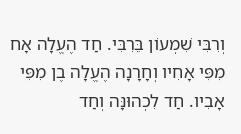וְרִבִּי שִׁמְעוֹן בֵּרִבִּי. חַד הֶעֱלָה אָח מִפִּי אָחִיו וְחָרָנָה הֶעֱלָה בֶן מִפִּי אָבִיו. חַד לִכְהוּנָּה וְחַד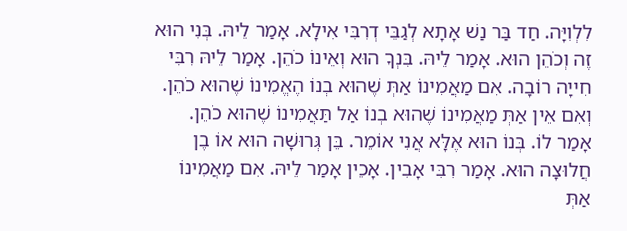לִלְוִיָּה. חַד בַּר נַשׁ אָתָא לְגַבֵּי דְרִבִּי אִילָא. אָמַר לֵיהּ. בְּנִי הוּא זֶה וְכֹהֵן הוּא. אָמַר לֵיהּ. בִּנְךָ הוּא וְאֵינוֹ כֹהֵן. אָמַר לֵיהּ רִבִּי חִייָה רוֹבָה. אִם מַאֲמִינוֹ אַתְּ שֶׁהוּא בְנוֹ הֶאֱמִינוֹ שֶׁהוּא כֹהֵן. וְאִם אֵין אַתְּ מַאֲמִינוֹ שֶׁהוּא בְנוֹ אַל תַּאֲמִינוֹ שֶׁהוּא כֹהֵן. אָמַר לוֹ. בְּנוֹ הוּא אֶלָּא אֲנִי אוֹמֵר. בֵּן גְּרוּשָׁה הוּא אוֹ בֶן חֲלוּצָה הוּא. אָמַר רִבִּי אָבִין. אָכֵין אָמַר לֵיהּ. אִם מַאֲמִינוֹ אַתְּ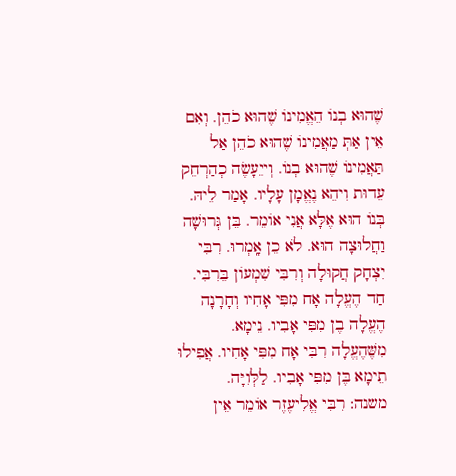שֶׁהוּא בְנוֹ הֵאֱמִינוֹ שֶׁהוּא כֹהֵן. וְאִם אֵין אַתְּ מַאֲמִינוֹ שֶׁהוּא כֹהֵן אַל תַּאֲמִינוֹ שֶׁהוּא בְנוֹ. וְייֵעָשֶׂה כְהַרְחֵק עֵדוּת וִיהֵא נֶאֱמָן עָלָיו. אָמַר לֵיהּ. בְּנוֹ הוּא אֶלָּא אֲנִי אוֹמֵר. בֵּן גְּרוּשָׁה וַחֲלוּצָה הוּא. לֹא כֵן אָֽמְרוּ. רִבִּי יִצְחָק חֲקוּלָה וְרִבִּי שִׁמְעוֹן בֵּרִבִּי. חַד הֶעֱלָה אָח מִפִּי אָחִיו וְחָרָנָה הֶעֱלָה בֶן מִפִּי אָבִיו. נֵימָא. מִשֶּׁהֶעֱלָה רִבִּי אָח מִפִּי אָחִיו. אֲפִילוּ תֵימָא בֶּן מִפִּי אָבִיו. לַלְּוִיָּה.
משנה: רִבִּי אֱלִיעֶזֶר אוֹמֵר אֵין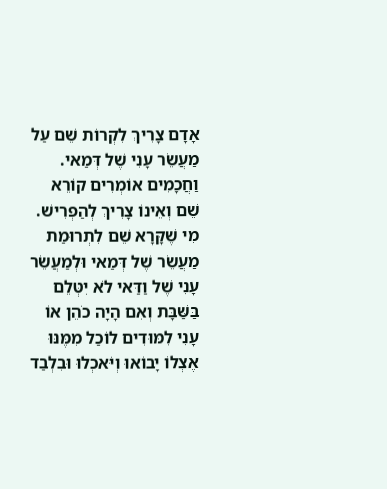אָדָם צָרִיךְ לִקְרוֹת שֵׁם עַל מַעֲשֵׂר עָנִי שֶׁל דְּמַאי. וַחֲכָמִים אוֹמְרִים קוֹרֵא שֵׁם וְאֵינוֹ צָרִיךְ לְהַפְרִישׁ. מִי שֶׁקָּרָא שֵׁם לִתְרוּמַת מַעֲשֵׂר שֶׁל דְּמַאי וּלְמַעֲשֵׂר עָנִי שֶׁל וַדַּאי לֹא יִטְּלֵם בַּשַּׁבָּת וְאִם הָיָה כֹהֵן אוֹ עָנִי לִמּוּדִים לוֹכַל מִמֶּנּוּ אֶצְלוֹ יָבוֹאוּ וְיֹּאכְלוּ וּבִלְבַד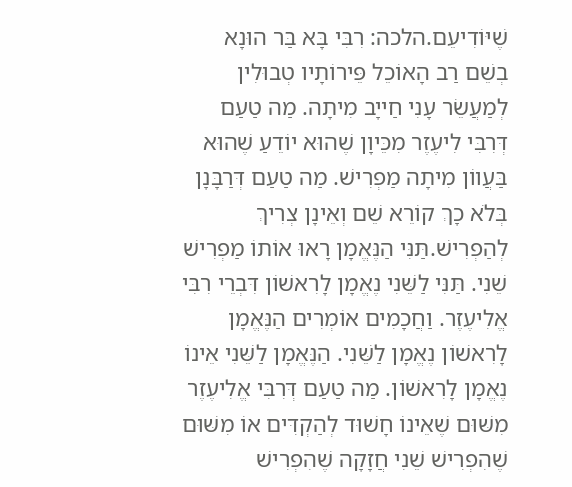שֶׁיּוֹדִיעֵם.הלכה: רִבִּי בָּא בַּר הוּנָא בְשֵׁם רַב הָאוֹכֵל פֵּירוֹתָיו טְבוּלִין לְמַעֲשֵׂר עָנִי חַייָב מִיתָה. מַה טַעַם דְּרִבִּי לִיעֶזֶר מִכֵּיוָן שֶׁהוּא יוֹדֵעַ שֶׁהוּא בַּעֲווֹן מִיתָה מַפְרִישׁ. מַה טַעַם דְּרַבָּנָן בְּלֹא כָךְ קוֹרֵא שֵׁם וְאֵינָן צְרִיךְ לְהַפְרִישׁ.תַּנִּי הַנֶּאֱמָן רָאוּ אוֹתוֹ מַפְרִישׁ שֵׁנִי. תַּנִּי לַשֵּׁנִי נֶאֱמָן לָרִאשׁוֹן דִּבְרֵי רִבִּי אֱלִיעֶזֶר. וַחֲכָמִים אוֹמְרִים הַנֶּאֱמָן לָרִאשׁוֹן נֶאֱמָן לַשֵּׁנִי. הַנֶּאֱמָן לַשֵּׁנִי אֵינוֹ נֶאֱמָן לָרִאשׁוֹן. מַה טַעַם דְּרִבִּי אֱלִיעֶזֶר מִשּׁוּם שֶׁאֵינוֹ חָשׁוּד לְהַקְדִּים אוֹ מִשּׁוּם שֶׁהִפְרִישׁ שֵׁנִי חֲזָקָה שֶׁהִפְרִישׁ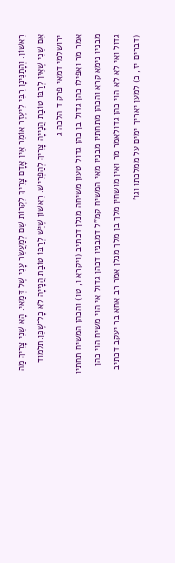רִאשׁוֹן. וְהָתַנֵּינָן רִבִּי לִיעֶזֶר אוֹמֵר אֵין אָדָם צָרִיךְ לִקְרוֹת שֵׁם לְמַעֲשֵׂר עָנִי שֶׁל דְּמַאי. הָא שֵׁנִי צָרִיךְ מַה אִם שֵׁנִי שֶׁאֵין לְרַבּוֹ טוֹבַת הֲנָייָה צָרִיךְ לְהַפְרִישׁ. רִאשׁוֹן שֶׁיֵּשׁ לְרַבּוֹ טוֹבַת הֲנָייָה לֹא כָל־שֶׁכֵּן.תלמוד ירושלמי דמאי פרק ד הלכה ג
אמר מר ואפילו כהן גדול בן כהן גדול טעון משיחה מנלן דכתיב (ויקרא ו, טו) והכהן המשיח תחתיו מבניו נימא קרא והכהן מתחתיו מבניו מאי המשיח קמ"ל דמבניו דכהן גדול אי הוי משיח הוי כהן גדול ואי לא לא הוי כהן גדולאמר מר ואין מושחין מלך בן מלך מנלן אמר רב אחא בר יעקב דכתיב (דברים יז, כ) למען יאריך ימים על ממלכתו וגו'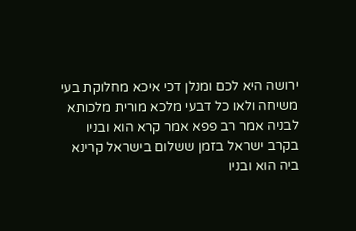ירושה היא לכם ומנלן דכי איכא מחלוקת בעי משיחה ולאו כל דבעי מלכא מורית מלכותא לבניה אמר רב פפא אמר קרא הוא ובניו בקרב ישראל בזמן ששלום בישראל קרינא ביה הוא ובניו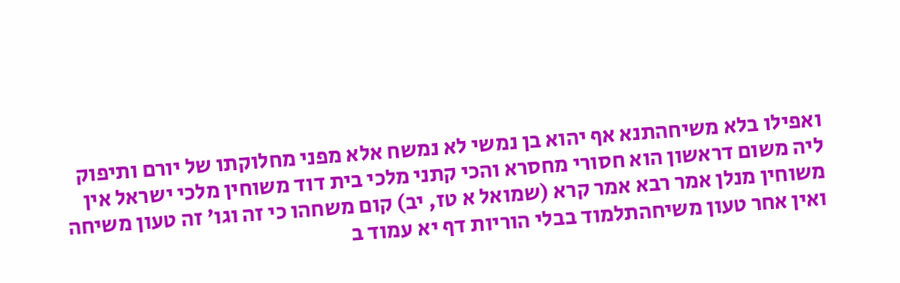ואפילו בלא משיחהתנא אף יהוא בן נמשי לא נמשח אלא מפני מחלוקתו של יורם ותיפוק ליה משום דראשון הוא חסורי מחסרא והכי קתני מלכי בית דוד משוחין מלכי ישראל אין משוחין מנלן אמר רבא אמר קרא (שמואל א טז, יב) קום משחהו כי זה וגו' זה טעון משיחה ואין אחר טעון משיחהתלמוד בבלי הוריות דף יא עמוד ב